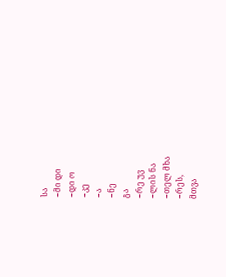სა
−მი დი
−დი ო
−კე
−ა
−ნე
გა
−რე უვ
−ლის ნა
−თელ მხა
−რეს,
მთვა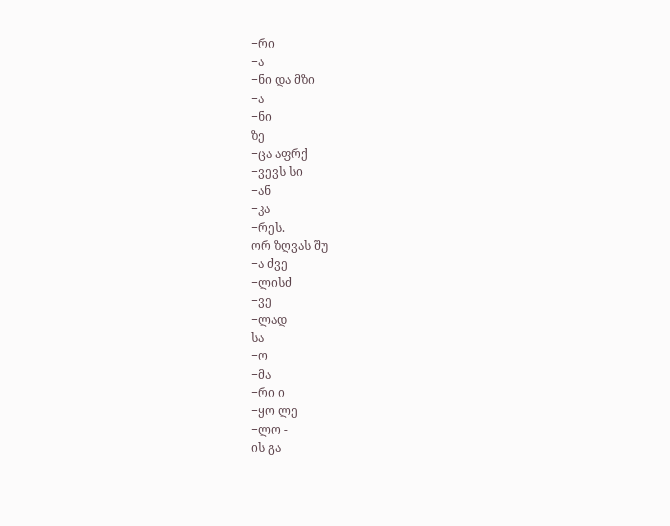−რი
−ა
−ნი და მზი
−ა
−ნი
ზე
−ცა აფრქ
−ვევს სი
−ან
−კა
−რეს.
ორ ზღვას შუ
−ა ძვე
−ლისძ
−ვე
−ლად
სა
−ო
−მა
−რი ი
−ყო ლე
−ლო -
ის გა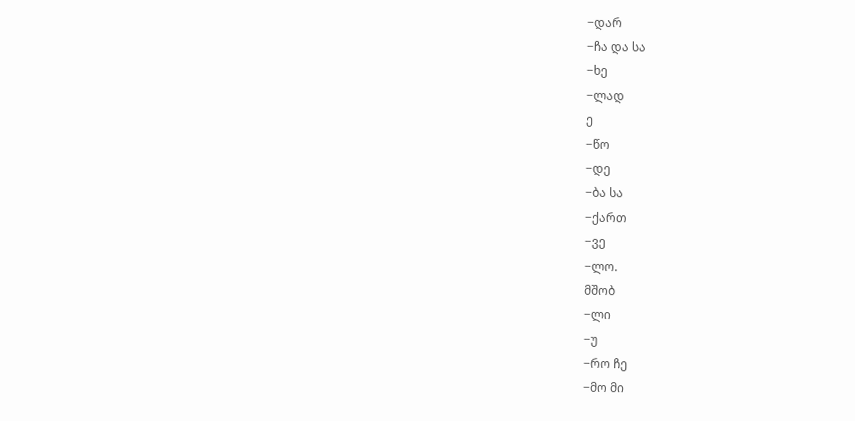−დარ
−ჩა და სა
−ხე
−ლად
ე
−წო
−დე
−ბა სა
−ქართ
−ვე
−ლო.
მშობ
−ლი
−უ
−რო ჩე
−მო მი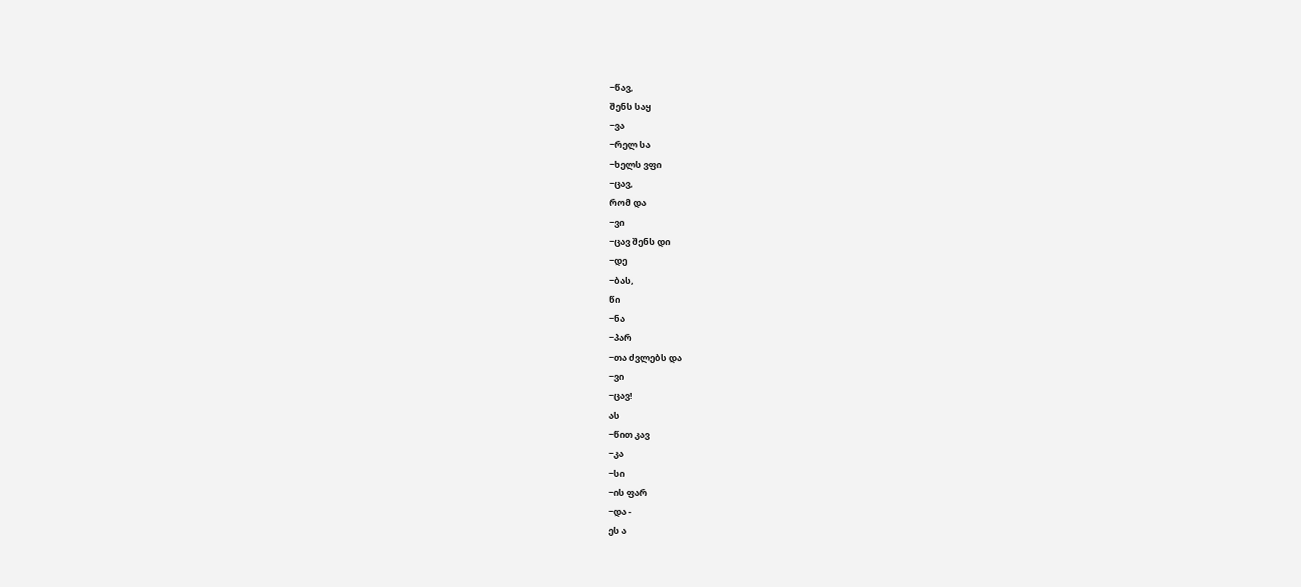−წავ,
შენს საყ
−ვა
−რელ სა
−ხელს ვფი
−ცავ,
რომ და
−ვი
−ცავ შენს დი
−დე
−ბას,
წი
−ნა
−პარ
−თა ძვლებს და
−ვი
−ცავ!
ას
−წით კავ
−კა
−სი
−ის ფარ
−და -
ეს ა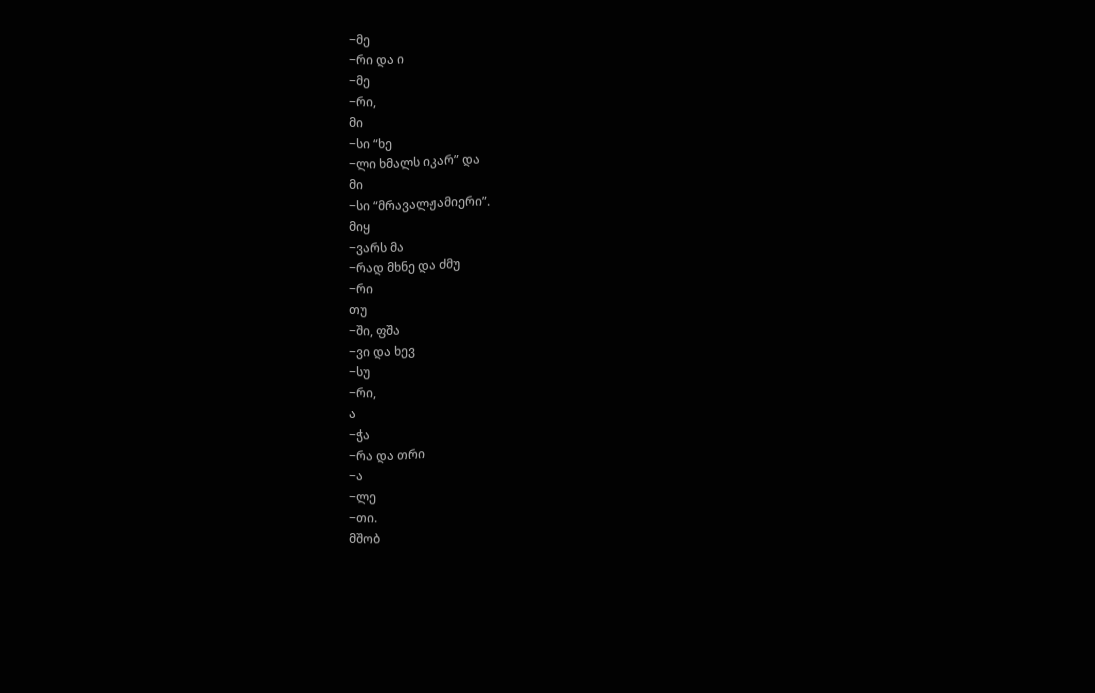−მე
−რი და ი
−მე
−რი,
მი
−სი “ხე
−ლი ხმალს იკარ” და
მი
−სი “მრავალჟამიერი”.
მიყ
−ვარს მა
−რად მხნე და ძმუ
−რი
თუ
−ში, ფშა
−ვი და ხევ
−სუ
−რი,
ა
−ჭა
−რა და თრი
−ა
−ლე
−თი.
მშობ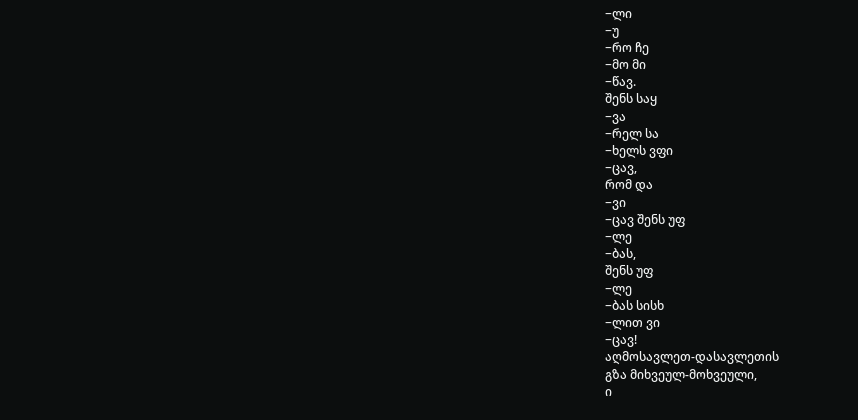−ლი
−უ
−რო ჩე
−მო მი
−წავ.
შენს საყ
−ვა
−რელ სა
−ხელს ვფი
−ცავ,
რომ და
−ვი
−ცავ შენს უფ
−ლე
−ბას,
შენს უფ
−ლე
−ბას სისხ
−ლით ვი
−ცავ!
აღმოსავლეთ-დასავლეთის
გზა მიხვეულ-მოხვეული,
ი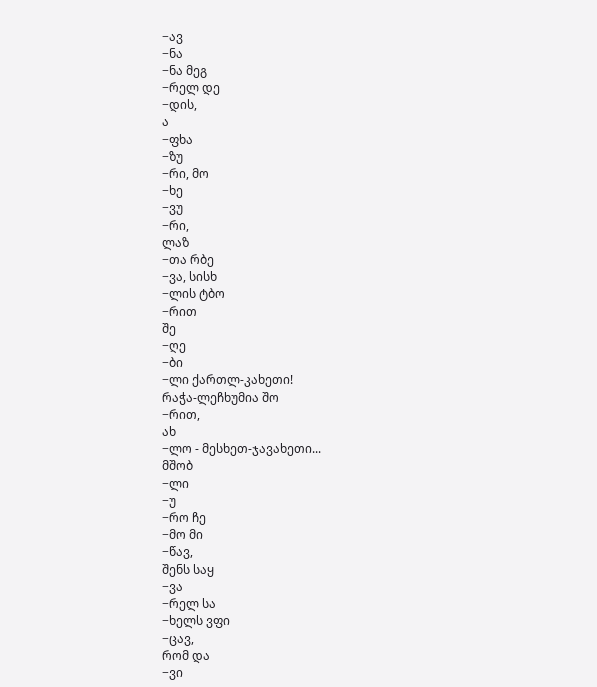−ავ
−ნა
−ნა მეგ
−რელ დე
−დის,
ა
−ფხა
−ზუ
−რი, მო
−ხე
−ვუ
−რი,
ლაზ
−თა რბე
−ვა, სისხ
−ლის ტბო
−რით
შე
−ღე
−ბი
−ლი ქართლ-კახეთი!
რაჭა-ლეჩხუმია შო
−რით,
ახ
−ლო - მესხეთ-ჯავახეთი...
მშობ
−ლი
−უ
−რო ჩე
−მო მი
−წავ,
შენს საყ
−ვა
−რელ სა
−ხელს ვფი
−ცავ,
რომ და
−ვი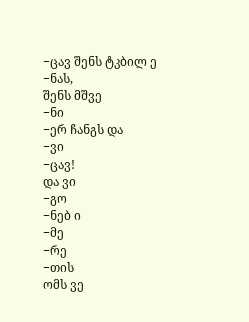−ცავ შენს ტკბილ ე
−ნას,
შენს მშვე
−ნი
−ერ ჩანგს და
−ვი
−ცავ!
და ვი
−გო
−ნებ ი
−მე
−რე
−თის
ომს ვე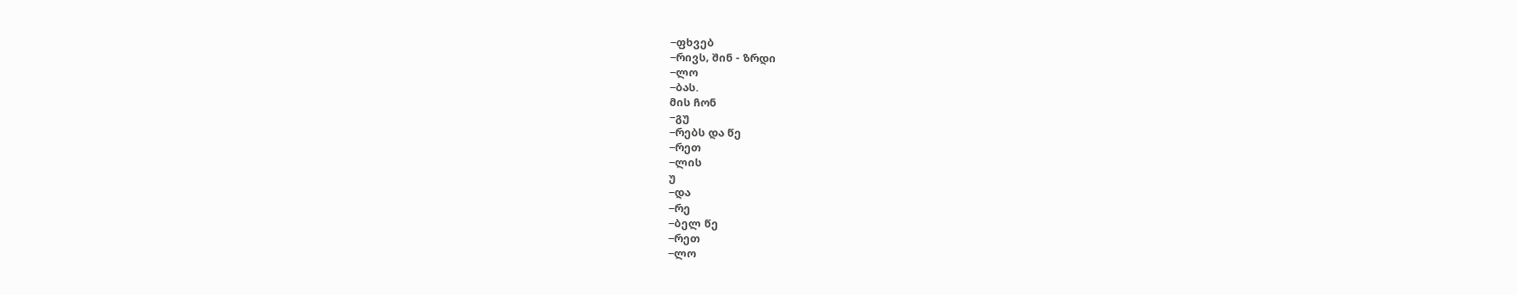−ფხვებ
−რივს, შინ - ზრდი
−ლო
−ბას.
მის ჩონ
−გუ
−რებს და წე
−რეთ
−ლის
უ
−და
−რე
−ბელ წე
−რეთ
−ლო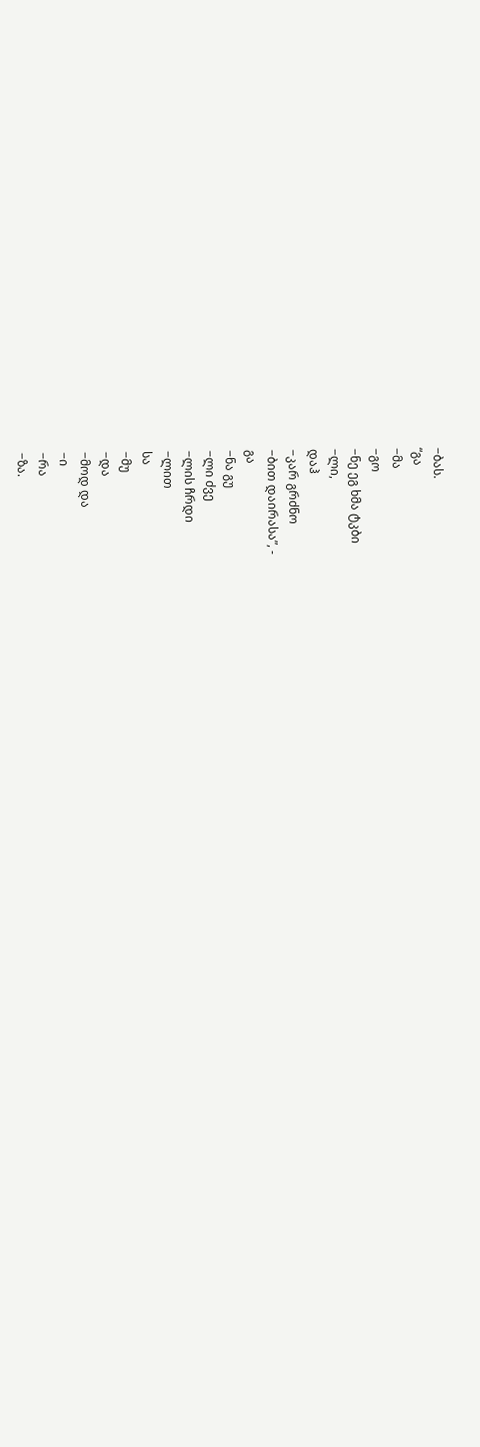−ბას.
“გა
−მა
−გო
−ნე ეგ ხმა ტკბი
−ლი,
დაჰ
−კარ გრძნო
−ბით დაირასა”, -
გა
−ნა გუ
−ლი ძვე
−ლის ჩრდი
−ლით
სა
−მუ
−და
−მოდ და
−ი
−რა
−ზა.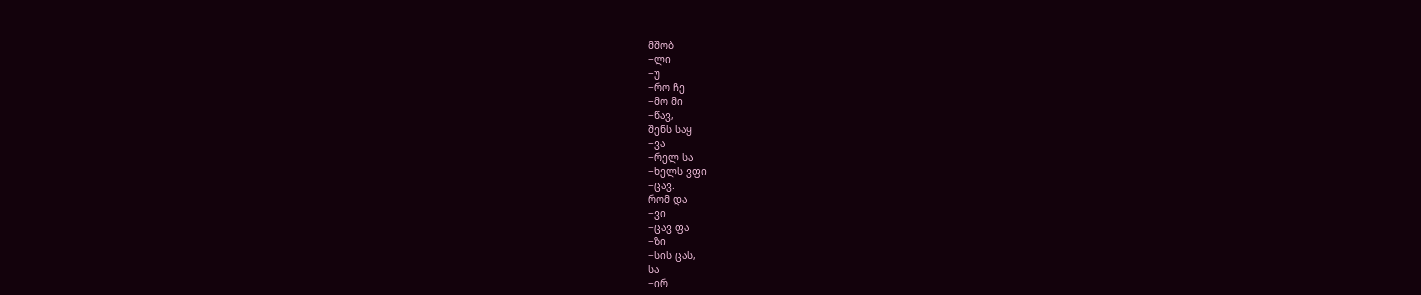მშობ
−ლი
−უ
−რო ჩე
−მო მი
−წავ,
შენს საყ
−ვა
−რელ სა
−ხელს ვფი
−ცავ.
რომ და
−ვი
−ცავ ფა
−ზი
−სის ცას,
სა
−ირ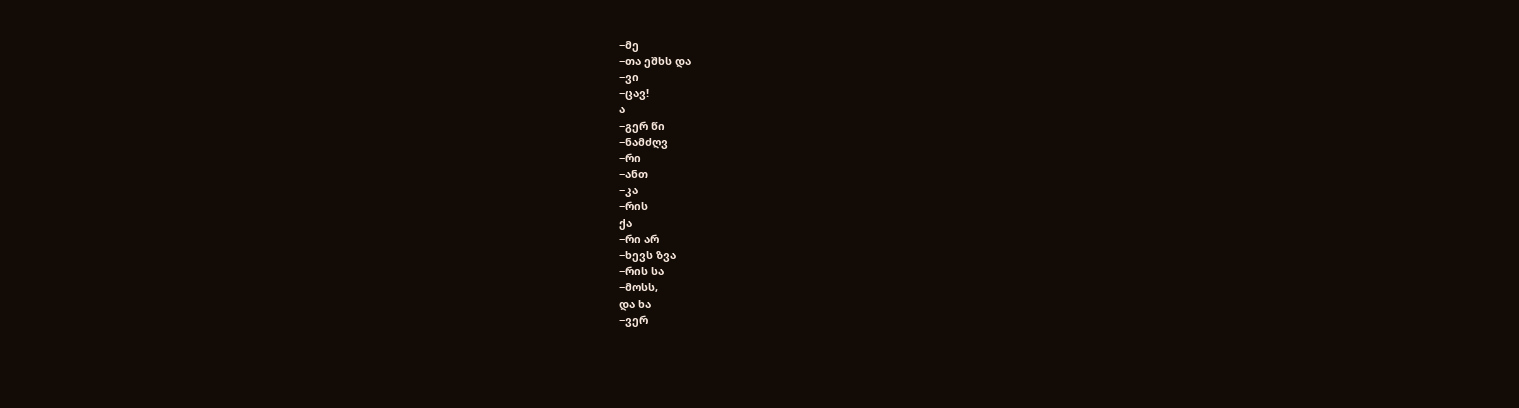−მე
−თა ეშხს და
−ვი
−ცავ!
ა
−გერ წი
−ნამძღვ
−რი
−ანთ
−კა
−რის
ქა
−რი არ
−ხევს ზვა
−რის სა
−მოსს,
და ხა
−ვერ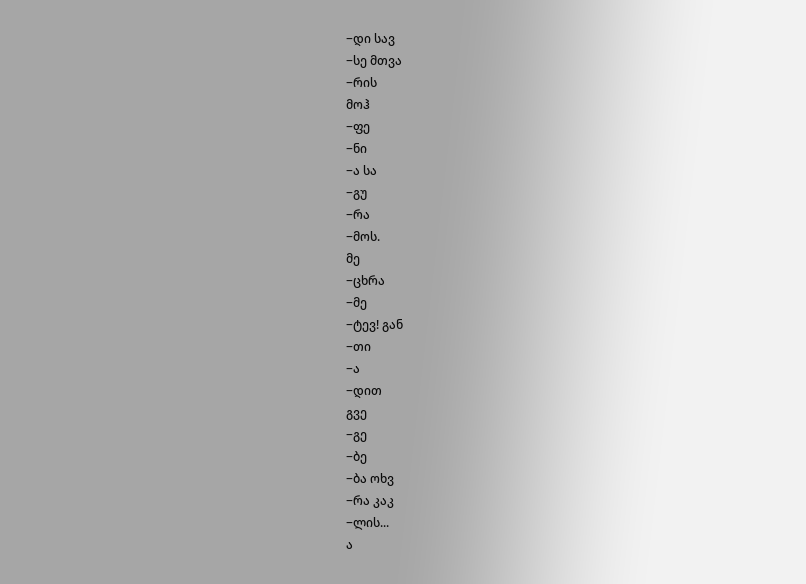−დი სავ
−სე მთვა
−რის
მოჰ
−ფე
−ნი
−ა სა
−გუ
−რა
−მოს.
მე
−ცხრა
−მე
−ტევ! გან
−თი
−ა
−დით
გვე
−გე
−ბე
−ბა ოხვ
−რა კაკ
−ლის...
ა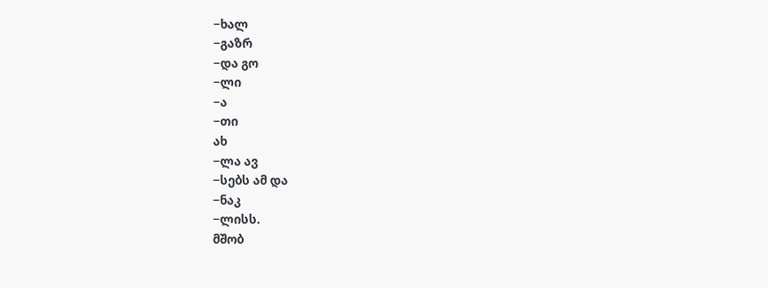−ხალ
−გაზრ
−და გო
−ლი
−ა
−თი
ახ
−ლა ავ
−სებს ამ და
−ნაკ
−ლისს.
მშობ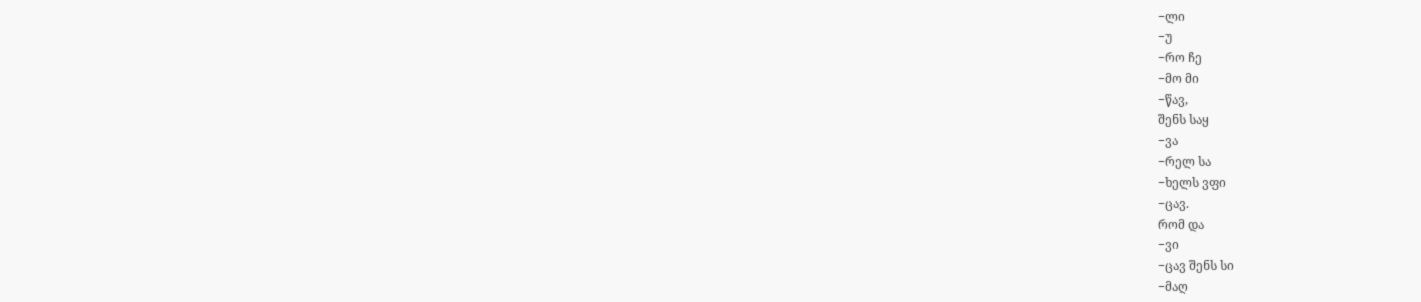−ლი
−უ
−რო ჩე
−მო მი
−წავ,
შენს საყ
−ვა
−რელ სა
−ხელს ვფი
−ცავ.
რომ და
−ვი
−ცავ შენს სი
−მაღ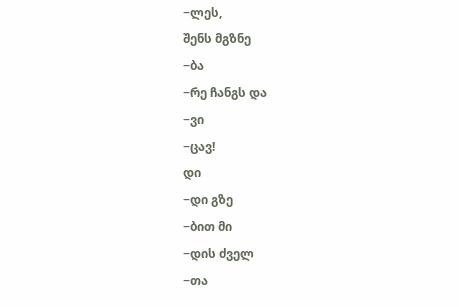−ლეს,
შენს მგზნე
−ბა
−რე ჩანგს და
−ვი
−ცავ!
დი
−დი გზე
−ბით მი
−დის ძველ
−თა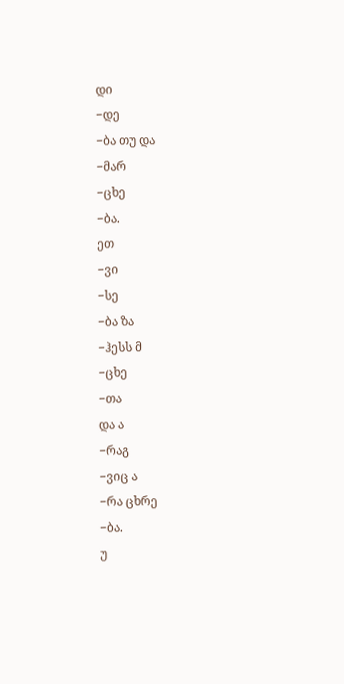დი
−დე
−ბა თუ და
−მარ
−ცხე
−ბა.
ეთ
−ვი
−სე
−ბა ზა
−ჰესს მ
−ცხე
−თა
და ა
−რაგ
−ვიც ა
−რა ცხრე
−ბა.
უ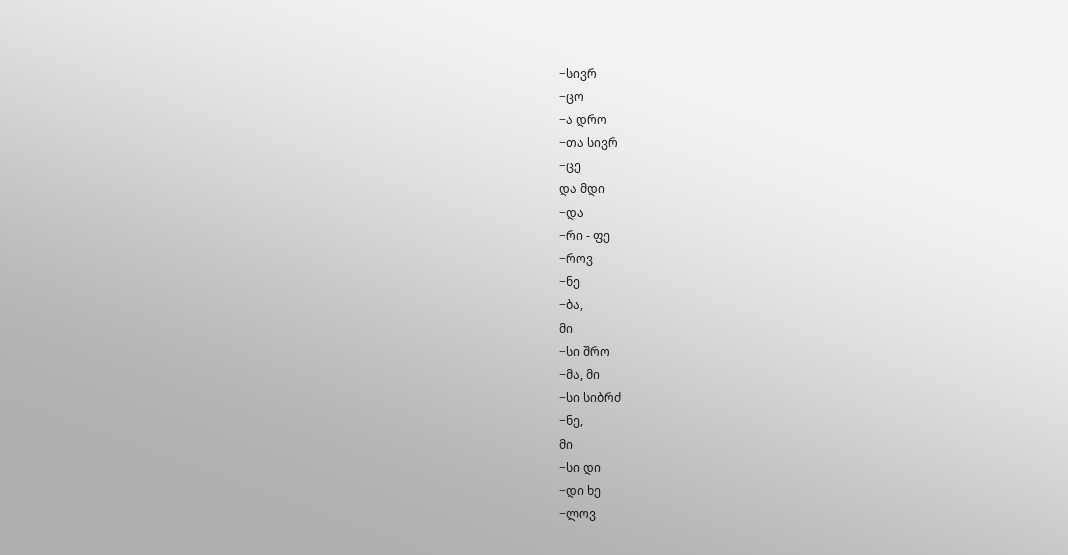−სივრ
−ცო
−ა დრო
−თა სივრ
−ცე
და მდი
−და
−რი - ფე
−როვ
−ნე
−ბა,
მი
−სი შრო
−მა, მი
−სი სიბრძ
−ნე,
მი
−სი დი
−დი ხე
−ლოვ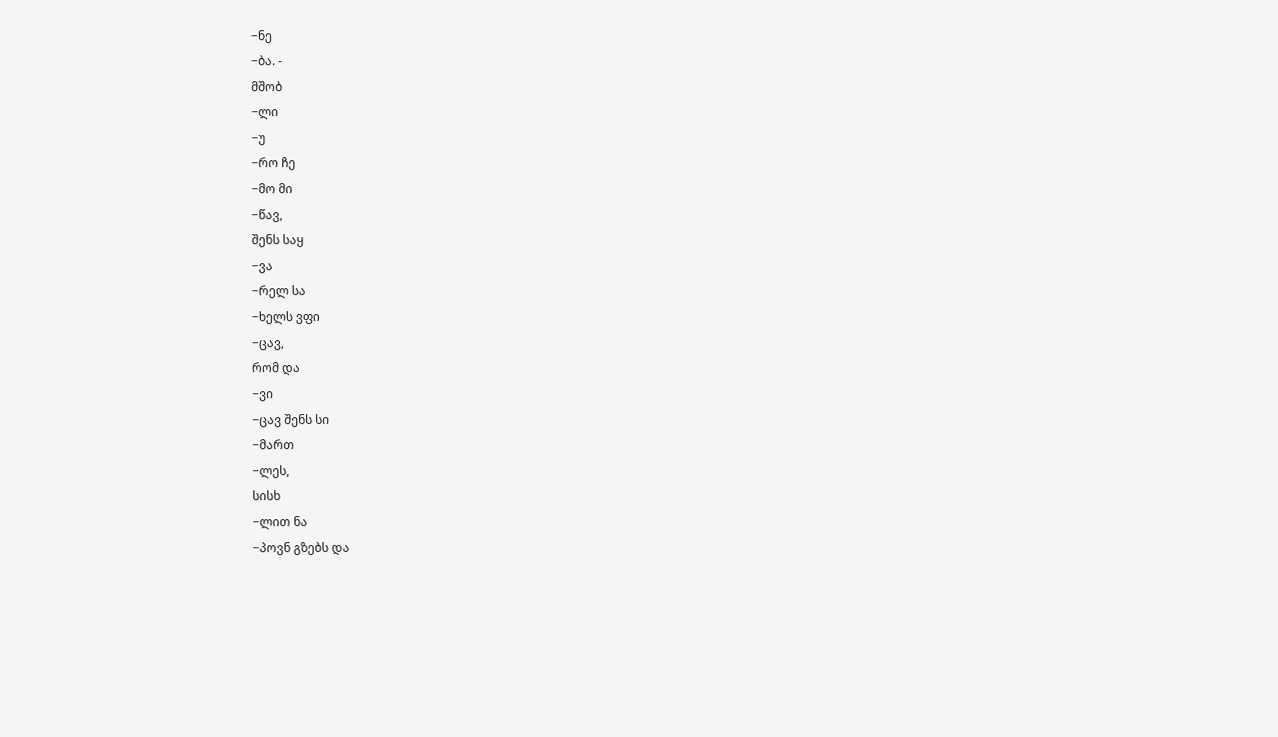−ნე
−ბა. -
მშობ
−ლი
−უ
−რო ჩე
−მო მი
−წავ,
შენს საყ
−ვა
−რელ სა
−ხელს ვფი
−ცავ,
რომ და
−ვი
−ცავ შენს სი
−მართ
−ლეს,
სისხ
−ლით ნა
−პოვნ გზებს და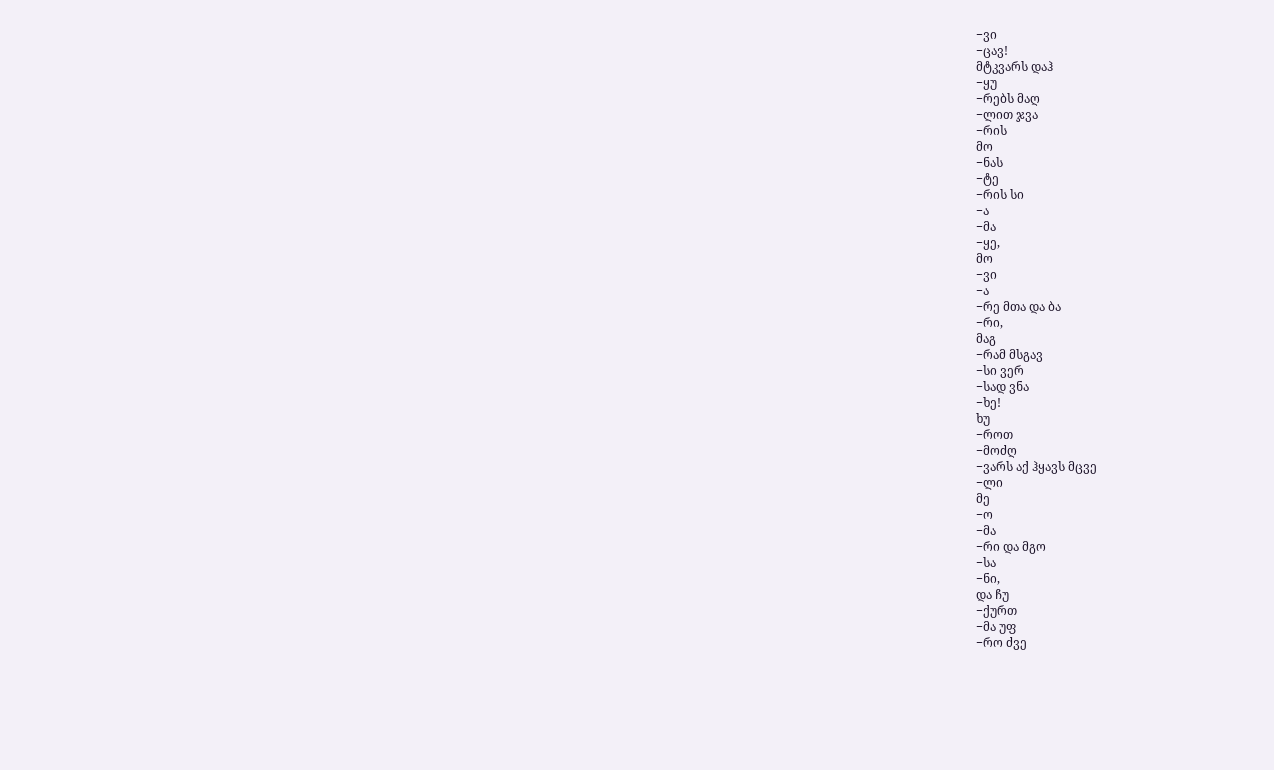−ვი
−ცავ!
მტკვარს დაჰ
−ყუ
−რებს მაღ
−ლით ჯვა
−რის
მო
−ნას
−ტე
−რის სი
−ა
−მა
−ყე,
მო
−ვი
−ა
−რე მთა და ბა
−რი,
მაგ
−რამ მსგავ
−სი ვერ
−სად ვნა
−ხე!
ხუ
−როთ
−მოძღ
−ვარს აქ ჰყავს მცვე
−ლი
მე
−ო
−მა
−რი და მგო
−სა
−ნი,
და ჩუ
−ქურთ
−მა უფ
−რო ძვე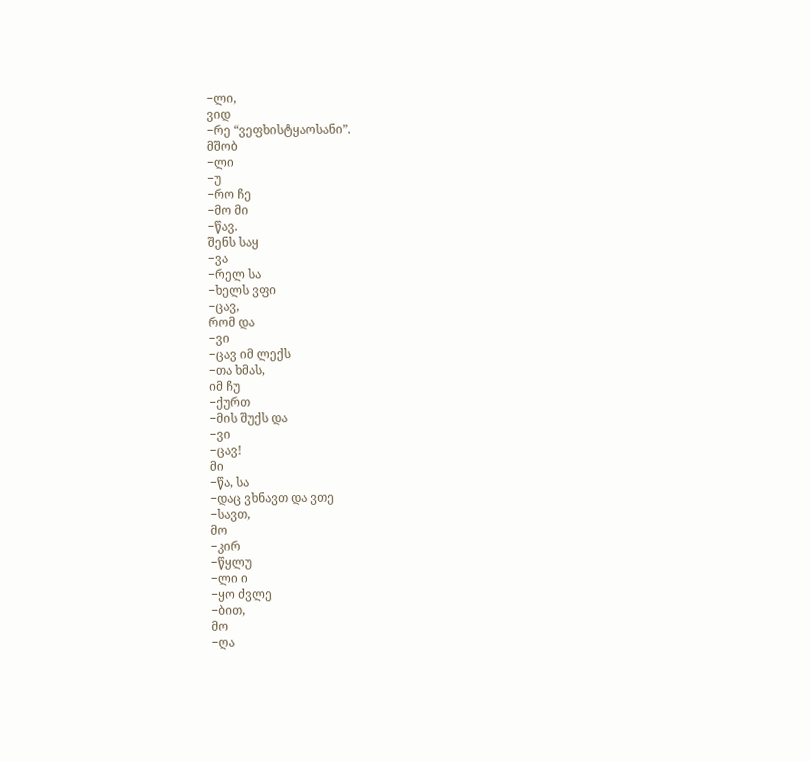−ლი,
ვიდ
−რე “ვეფხისტყაოსანი”.
მშობ
−ლი
−უ
−რო ჩე
−მო მი
−წავ.
შენს საყ
−ვა
−რელ სა
−ხელს ვფი
−ცავ,
რომ და
−ვი
−ცავ იმ ლექს
−თა ხმას,
იმ ჩუ
−ქურთ
−მის შუქს და
−ვი
−ცავ!
მი
−წა, სა
−დაც ვხნავთ და ვთე
−სავთ,
მო
−კირ
−წყლუ
−ლი ი
−ყო ძვლე
−ბით,
მო
−ღა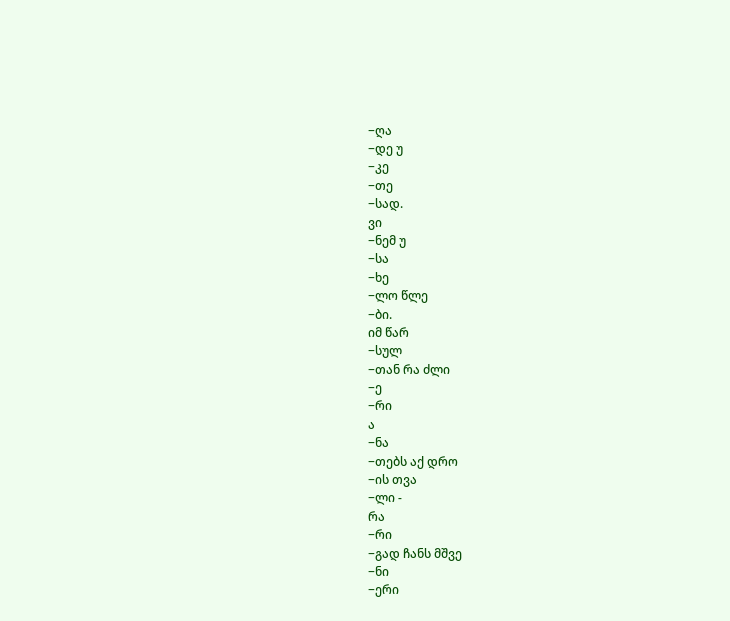−ღა
−დე უ
−კე
−თე
−სად.
ვი
−ნემ უ
−სა
−ხე
−ლო წლე
−ბი.
იმ წარ
−სულ
−თან რა ძლი
−ე
−რი
ა
−ნა
−თებს აქ დრო
−ის თვა
−ლი -
რა
−რი
−გად ჩანს მშვე
−ნი
−ერი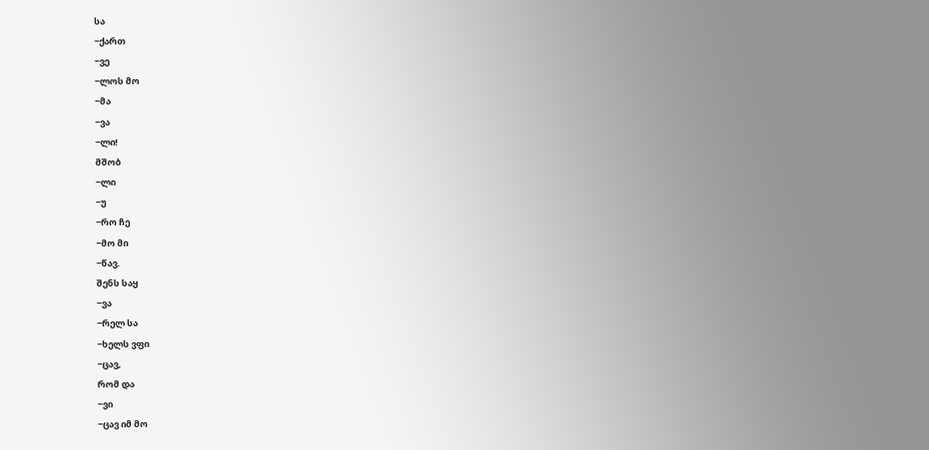სა
−ქართ
−ვე
−ლოს მო
−მა
−ვა
−ლი!
მშობ
−ლი
−უ
−რო ჩე
−მო მი
−წავ.
შენს საყ
−ვა
−რელ სა
−ხელს ვფი
−ცავ,
რომ და
−ვი
−ცავ იმ მო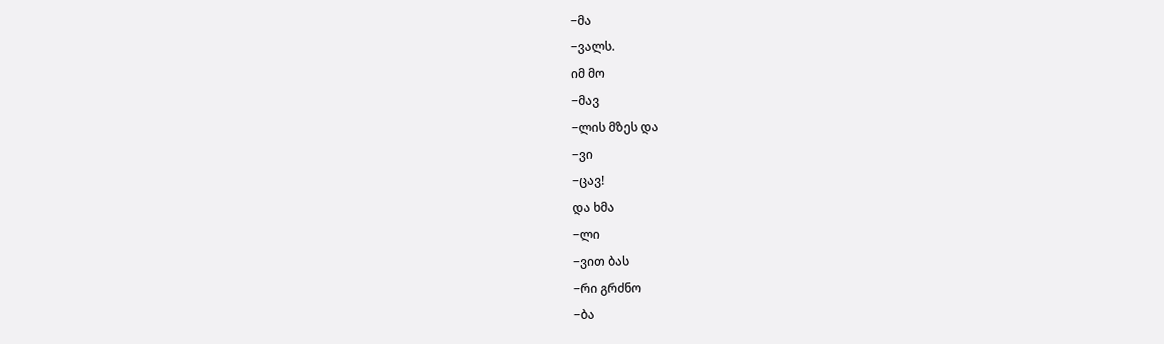−მა
−ვალს.
იმ მო
−მავ
−ლის მზეს და
−ვი
−ცავ!
და ხმა
−ლი
−ვით ბას
−რი გრძნო
−ბა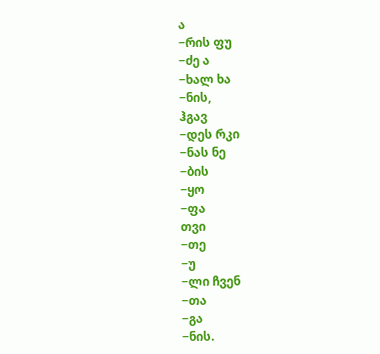ა
−რის ფუ
−ძე ა
−ხალ ხა
−ნის,
ჰგავ
−დეს რკი
−ნას ნე
−ბის
−ყო
−ფა
თვი
−თე
−უ
−ლი ჩვენ
−თა
−გა
−ნის.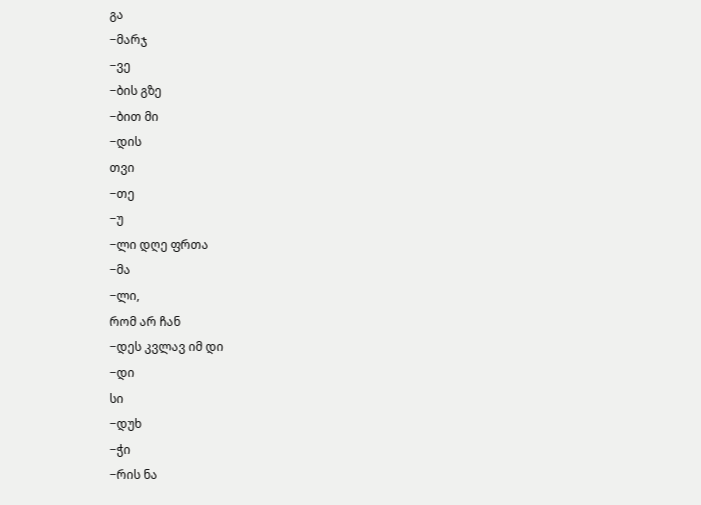გა
−მარჯ
−ვე
−ბის გზე
−ბით მი
−დის
თვი
−თე
−უ
−ლი დღე ფრთა
−მა
−ლი,
რომ არ ჩან
−დეს კვლავ იმ დი
−დი
სი
−დუხ
−ჭი
−რის ნა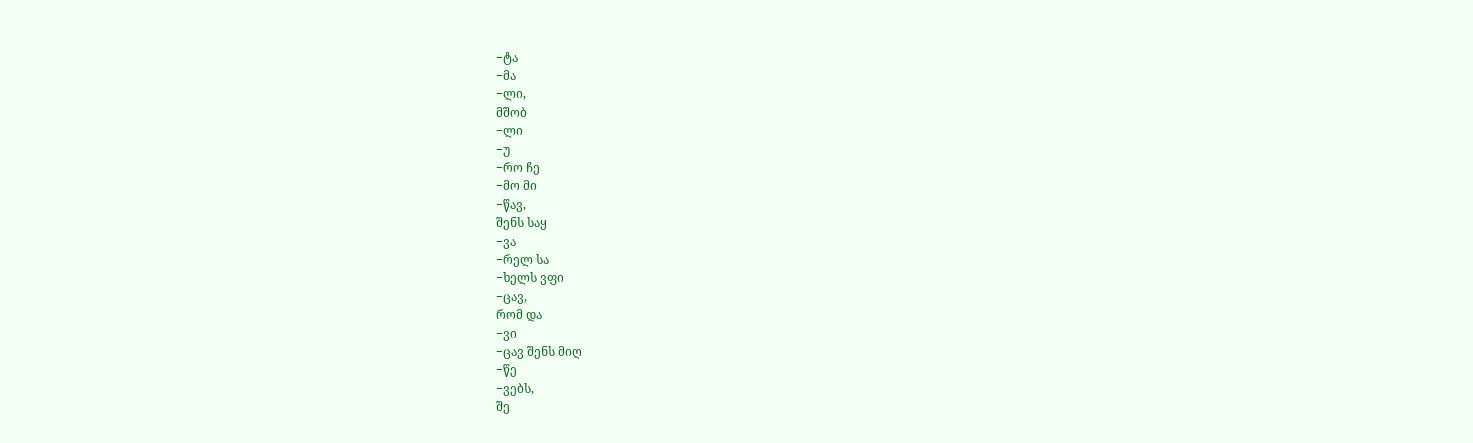−ტა
−მა
−ლი,
მშობ
−ლი
−უ
−რო ჩე
−მო მი
−წავ,
შენს საყ
−ვა
−რელ სა
−ხელს ვფი
−ცავ,
რომ და
−ვი
−ცავ შენს მიღ
−წე
−ვებს,
შე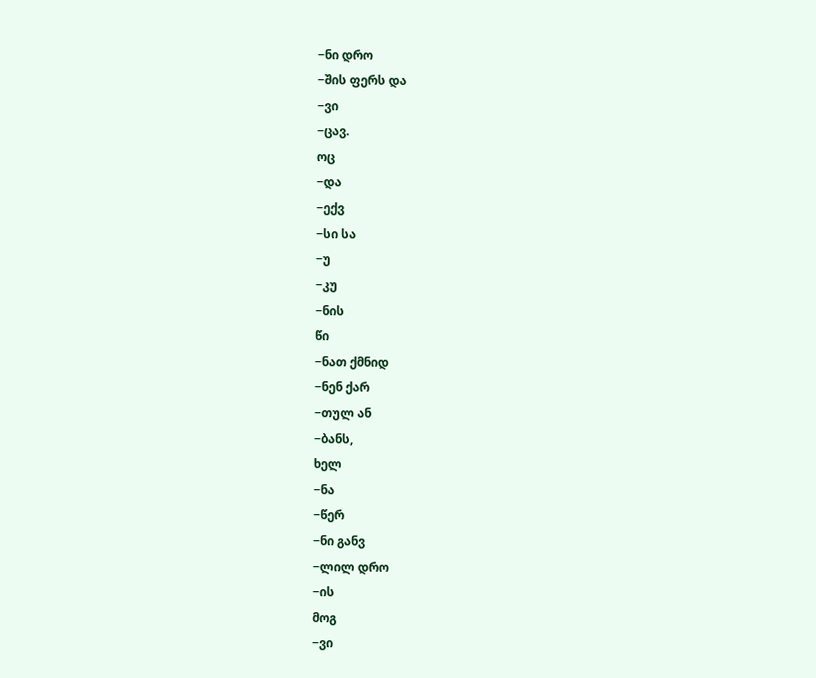−ნი დრო
−შის ფერს და
−ვი
−ცავ.
ოც
−და
−ექვ
−სი სა
−უ
−კუ
−ნის
წი
−ნათ ქმნიდ
−ნენ ქარ
−თულ ან
−ბანს,
ხელ
−ნა
−წერ
−ნი განვ
−ლილ დრო
−ის
მოგ
−ვი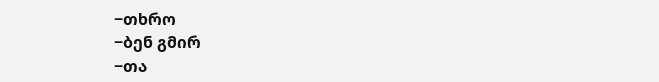−თხრო
−ბენ გმირ
−თა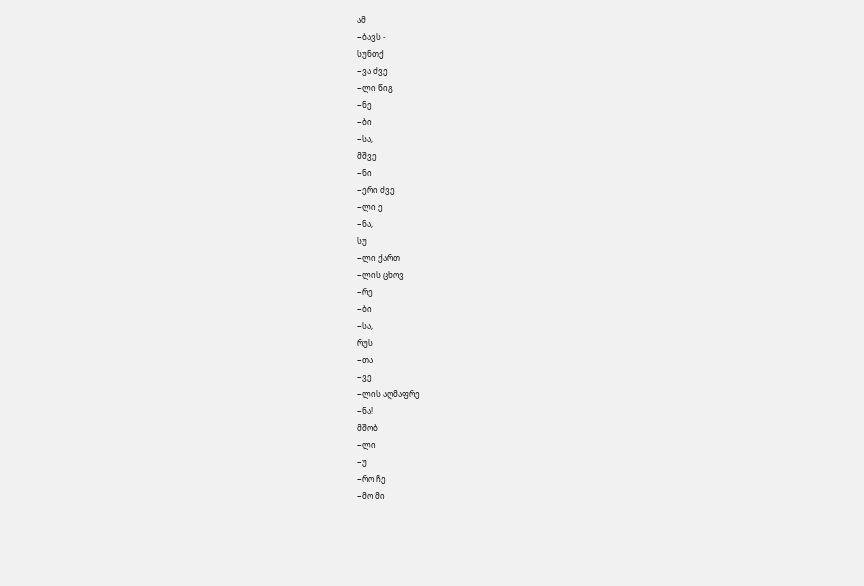ამ
−ბავს -
სუნთქ
−ვა ძვე
−ლი წიგ
−ნე
−ბი
−სა,
მშვე
−ნი
−ერი ძვე
−ლი ე
−ნა,
სუ
−ლი ქართ
−ლის ცხოვ
−რე
−ბი
−სა,
რუს
−თა
−ვე
−ლის აღმაფრე
−ნა!
მშობ
−ლი
−უ
−რო ჩე
−მო მი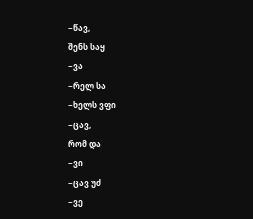−წავ,
შენს საყ
−ვა
−რელ სა
−ხელს ვფი
−ცავ,
რომ და
−ვი
−ცავ უძ
−ვე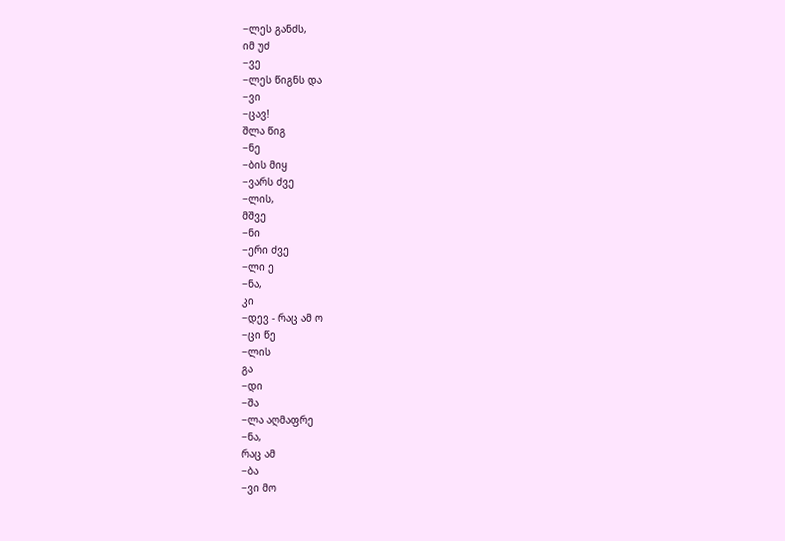−ლეს განძს,
იმ უძ
−ვე
−ლეს წიგნს და
−ვი
−ცავ!
შლა წიგ
−ნე
−ბის მიყ
−ვარს ძვე
−ლის,
მშვე
−ნი
−ერი ძვე
−ლი ე
−ნა,
კი
−დევ - რაც ამ ო
−ცი წე
−ლის
გა
−დი
−შა
−ლა აღმაფრე
−ნა,
რაც ამ
−ბა
−ვი მო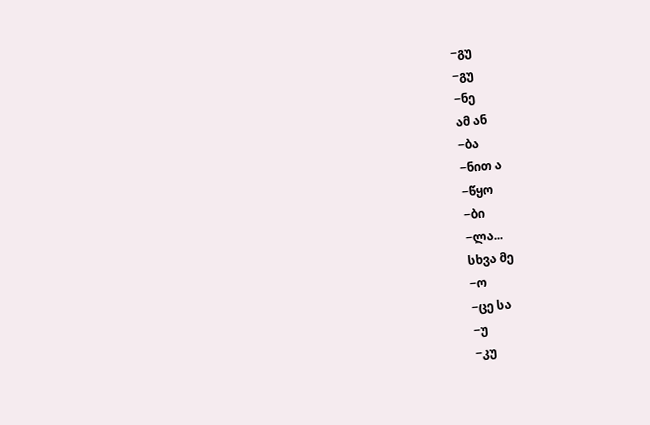−გუ
−გუ
−ნე
ამ ან
−ბა
−ნით ა
−წყო
−ბი
−ლა...
სხვა მე
−ო
−ცე სა
−უ
−კუ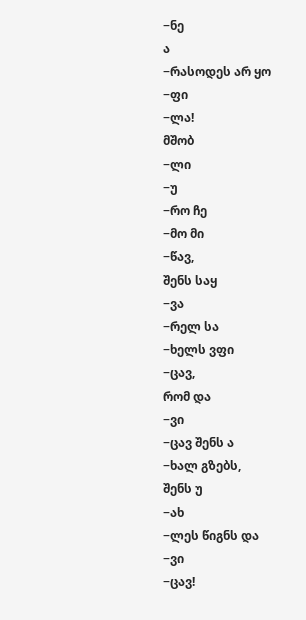−ნე
ა
−რასოდეს არ ყო
−ფი
−ლა!
მშობ
−ლი
−უ
−რო ჩე
−მო მი
−წავ,
შენს საყ
−ვა
−რელ სა
−ხელს ვფი
−ცავ,
რომ და
−ვი
−ცავ შენს ა
−ხალ გზებს,
შენს უ
−ახ
−ლეს წიგნს და
−ვი
−ცავ!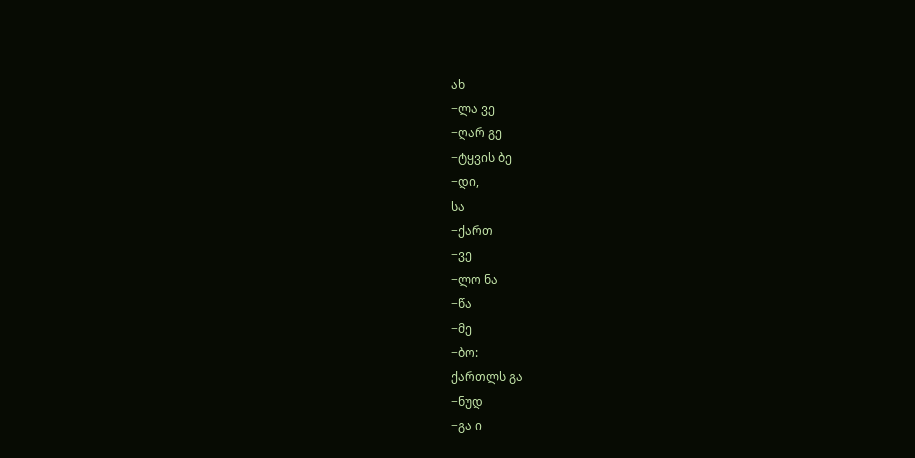ახ
−ლა ვე
−ღარ გე
−ტყვის ბე
−დი,
სა
−ქართ
−ვე
−ლო ნა
−წა
−მე
−ბო:
ქართლს გა
−ნუდ
−გა ი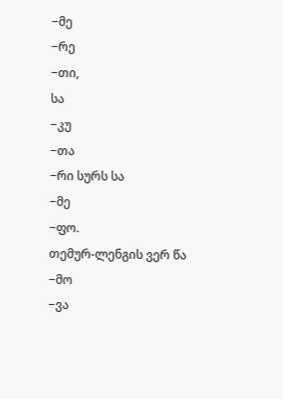−მე
−რე
−თი,
სა
−კუ
−თა
−რი სურს სა
−მე
−ფო.
თემურ-ლენგის ვერ წა
−მო
−ვა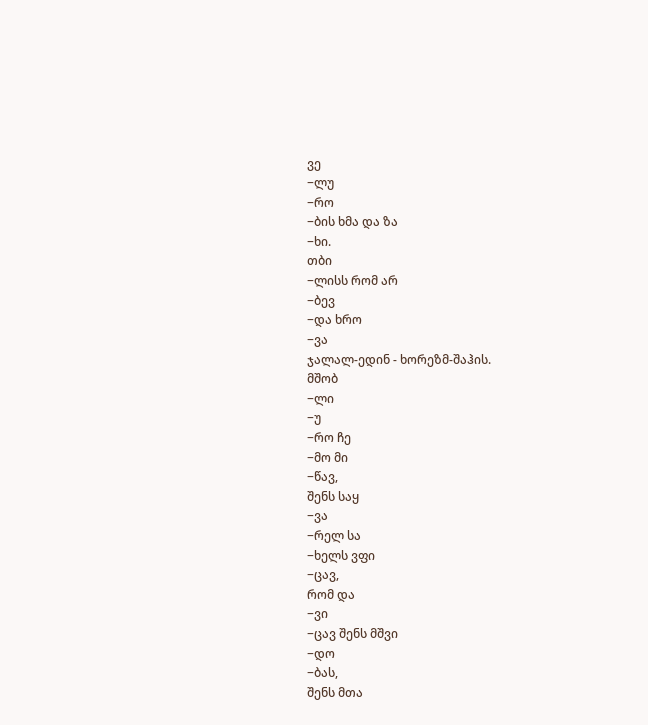ვე
−ლუ
−რო
−ბის ხმა და ზა
−ხი.
თბი
−ლისს რომ არ
−ბევ
−და ხრო
−ვა
ჯალალ-ედინ - ხორეზმ-შაჰის.
მშობ
−ლი
−უ
−რო ჩე
−მო მი
−წავ,
შენს საყ
−ვა
−რელ სა
−ხელს ვფი
−ცავ,
რომ და
−ვი
−ცავ შენს მშვი
−დო
−ბას,
შენს მთა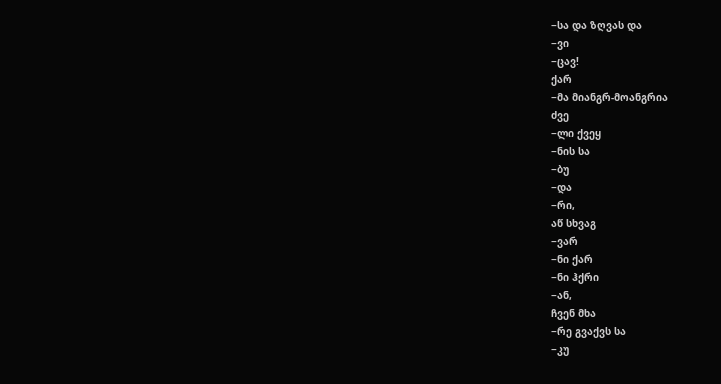−სა და ზღვას და
−ვი
−ცავ!
ქარ
−მა მიანგრ-მოანგრია
ძვე
−ლი ქვეყ
−ნის სა
−ბუ
−და
−რი,
აწ სხვაგ
−ვარ
−ნი ქარ
−ნი ჰქრი
−ან,
ჩვენ მხა
−რე გვაქვს სა
−კუ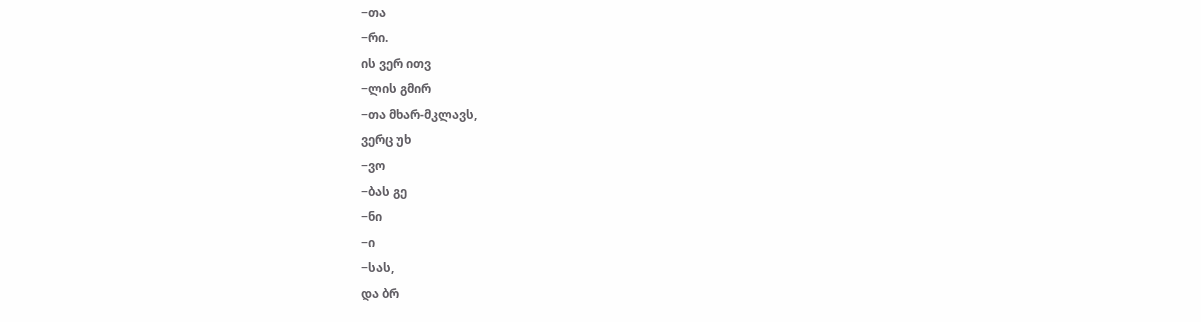−თა
−რი.
ის ვერ ითვ
−ლის გმირ
−თა მხარ-მკლავს,
ვერც უხ
−ვო
−ბას გე
−ნი
−ი
−სას,
და ბრ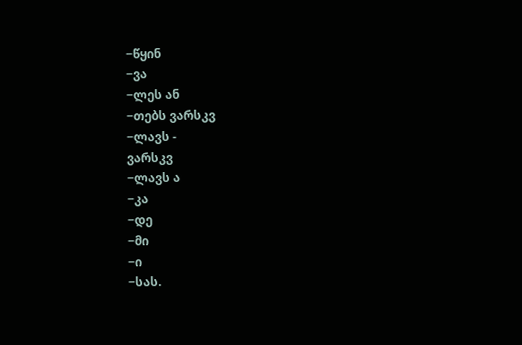−წყინ
−ვა
−ლეს ან
−თებს ვარსკვ
−ლავს -
ვარსკვ
−ლავს ა
−კა
−დე
−მი
−ი
−სას.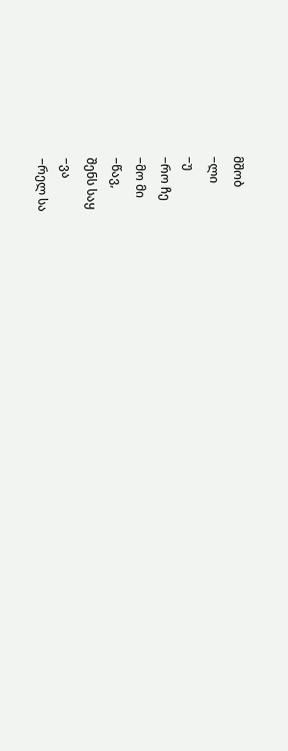მშობ
−ლი
−უ
−რო ჩე
−მო მი
−წავ,
შენს საყ
−ვა
−რელ სა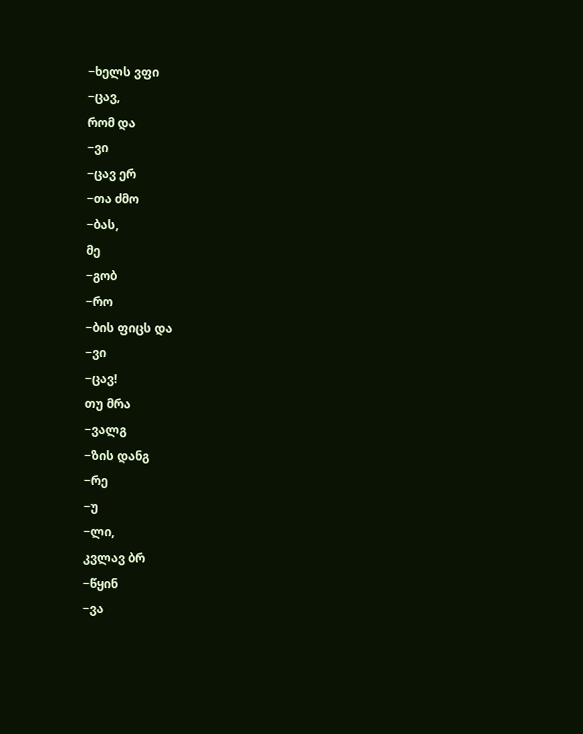−ხელს ვფი
−ცავ,
რომ და
−ვი
−ცავ ერ
−თა ძმო
−ბას,
მე
−გობ
−რო
−ბის ფიცს და
−ვი
−ცავ!
თუ მრა
−ვალგ
−ზის დანგ
−რე
−უ
−ლი,
კვლავ ბრ
−წყინ
−ვა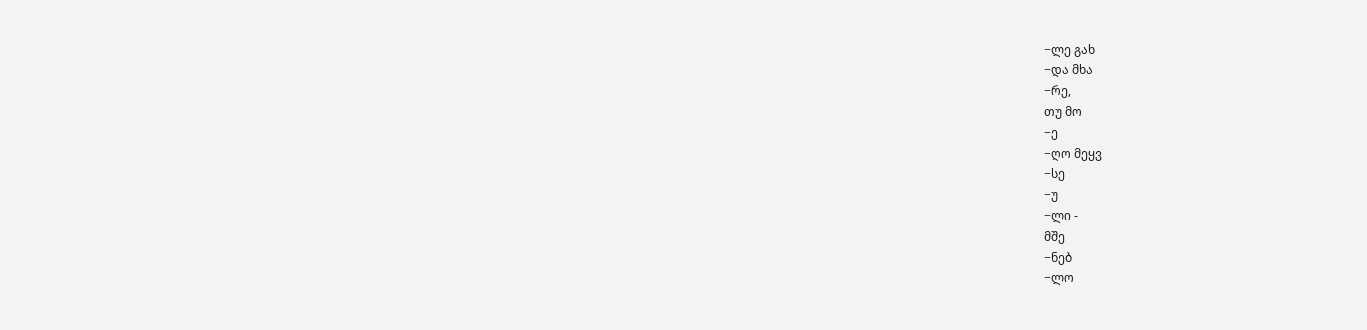−ლე გახ
−და მხა
−რე,
თუ მო
−ე
−ღო მეყვ
−სე
−უ
−ლი -
მშე
−ნებ
−ლო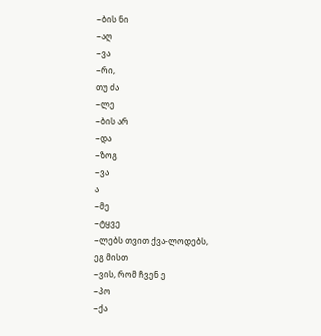−ბის ნი
−აღ
−ვა
−რი,
თუ ძა
−ლე
−ბის არ
−და
−ზოგ
−ვა
ა
−მე
−ტყვე
−ლებს თვით ქვა-ლოდებს,
ეგ მისთ
−ვის, რომ ჩვენ ე
−პო
−ქა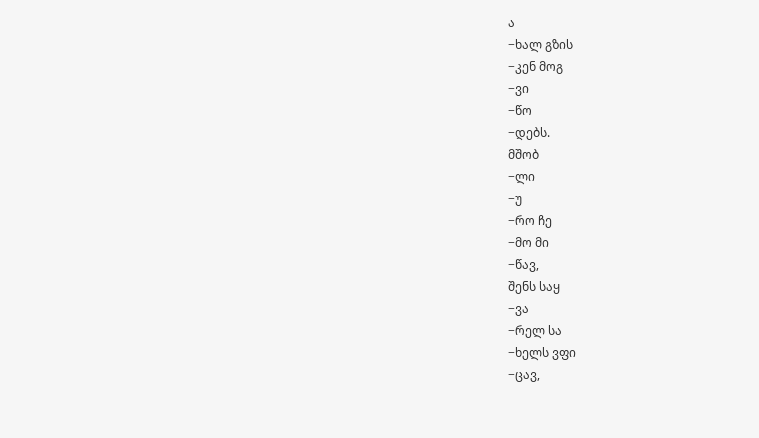ა
−ხალ გზის
−კენ მოგ
−ვი
−წო
−დებს.
მშობ
−ლი
−უ
−რო ჩე
−მო მი
−წავ,
შენს საყ
−ვა
−რელ სა
−ხელს ვფი
−ცავ,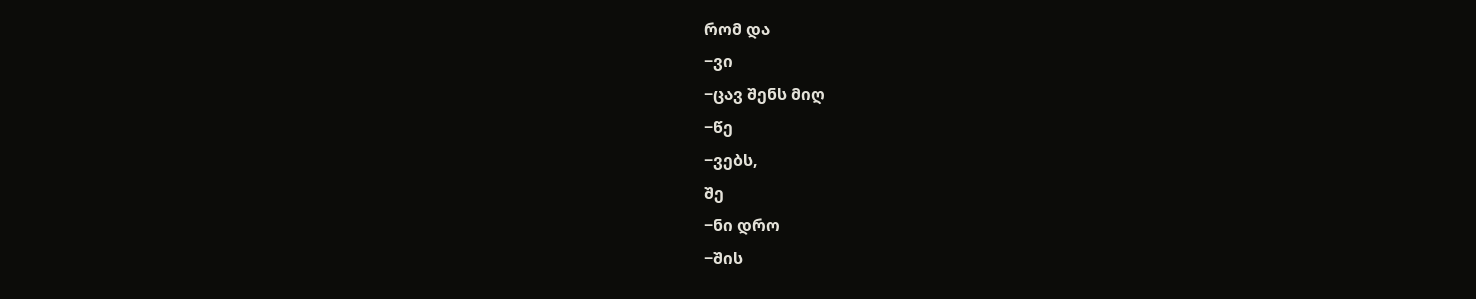რომ და
−ვი
−ცავ შენს მიღ
−წე
−ვებს,
შე
−ნი დრო
−შის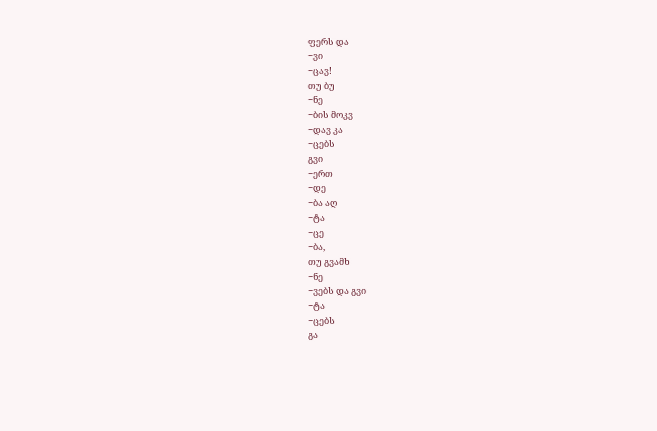ფერს და
−ვი
−ცავ!
თუ ბუ
−ნე
−ბის მოკვ
−დავ კა
−ცებს
გვი
−ერთ
−დე
−ბა აღ
−ტა
−ცე
−ბა,
თუ გვამხ
−ნე
−ვებს და გვი
−ტა
−ცებს
გა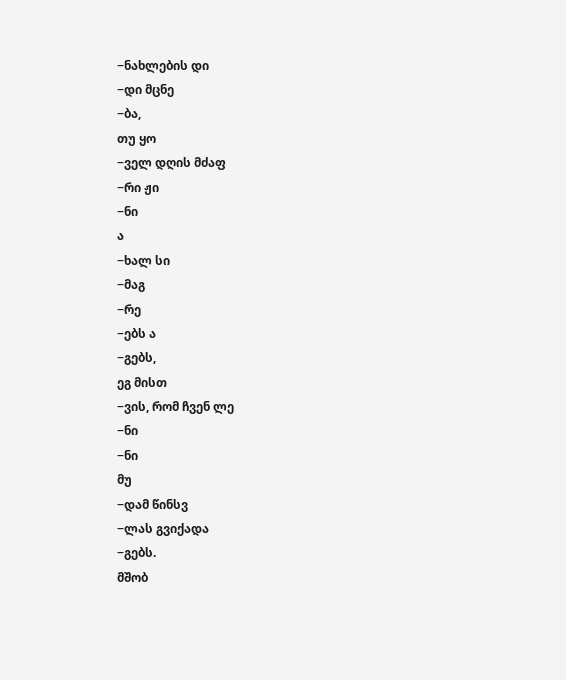−ნახლების დი
−დი მცნე
−ბა,
თუ ყო
−ველ დღის მძაფ
−რი ჟი
−ნი
ა
−ხალ სი
−მაგ
−რე
−ებს ა
−გებს,
ეგ მისთ
−ვის, რომ ჩვენ ლე
−ნი
−ნი
მუ
−დამ წინსვ
−ლას გვიქადა
−გებს.
მშობ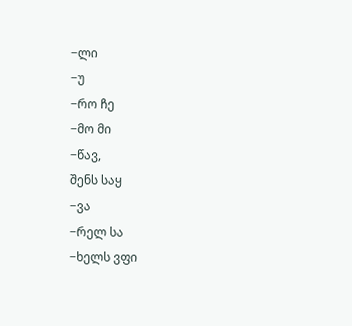−ლი
−უ
−რო ჩე
−მო მი
−წავ,
შენს საყ
−ვა
−რელ სა
−ხელს ვფი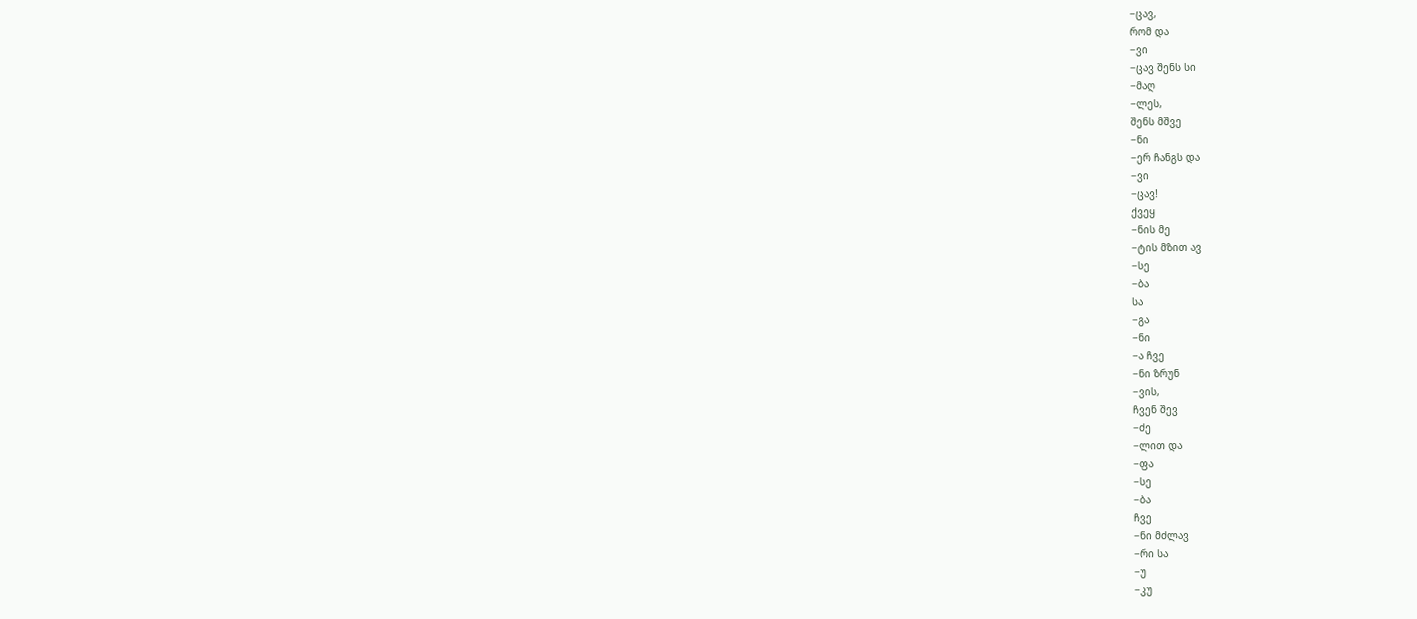−ცავ,
რომ და
−ვი
−ცავ შენს სი
−მაღ
−ლეს,
შენს მშვე
−ნი
−ერ ჩანგს და
−ვი
−ცავ!
ქვეყ
−ნის მე
−ტის მზით ავ
−სე
−ბა
სა
−გა
−ნი
−ა ჩვე
−ნი ზრუნ
−ვის,
ჩვენ შევ
−ძე
−ლით და
−ფა
−სე
−ბა
ჩვე
−ნი მძლავ
−რი სა
−უ
−კუ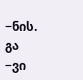−ნის.
გა
−ვი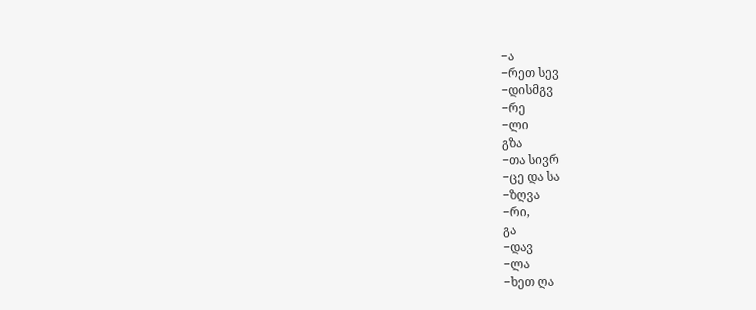−ა
−რეთ სევ
−დისმგვ
−რე
−ლი
გზა
−თა სივრ
−ცე და სა
−ზღვა
−რი,
გა
−დავ
−ლა
−ხეთ ღა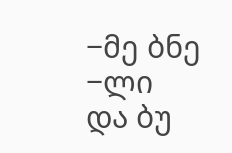−მე ბნე
−ლი
და ბუ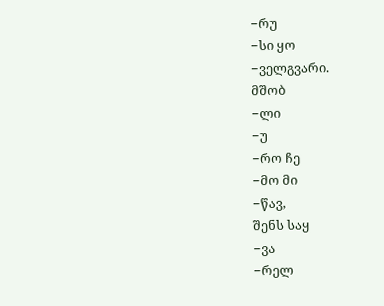−რუ
−სი ყო
−ველგვარი.
მშობ
−ლი
−უ
−რო ჩე
−მო მი
−წავ,
შენს საყ
−ვა
−რელ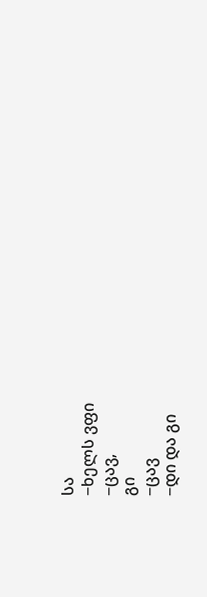სა
−ხელს ვფი
−ცავ,
გი
−ცავ
−დი და გი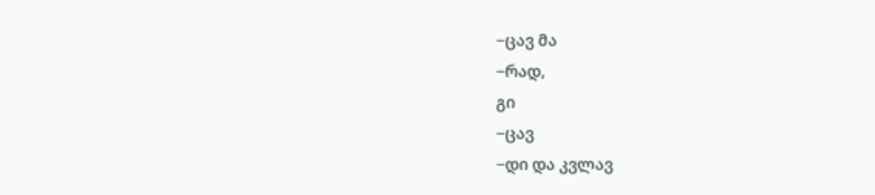−ცავ მა
−რად,
გი
−ცავ
−დი და კვლავ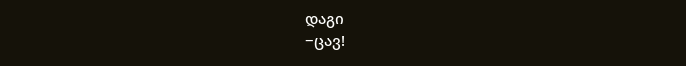დაგი
−ცავ!